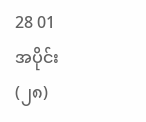28 01
အပိုင်း (၂၈)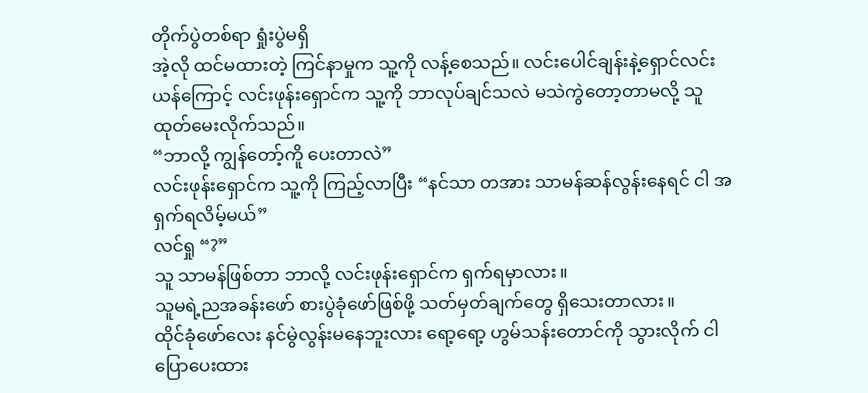တိုက်ပွဲတစ်ရာ ရှုံးပွဲမရှိ
အဲ့လို ထင်မထားတဲ့ ကြင်နာမှုက သူ့ကို လန့်စေသည်။ လင်းပေါင်ချန်းနဲ့ရှောင်လင်းယန်ကြောင့် လင်းဖုန်းရှောင်က သူ့ကို ဘာလုပ်ချင်သလဲ မသဲကွဲတော့တာမလို့ သူ ထုတ်မေးလိုက်သည်။
“ဘာလို့ ကျွန်တော့်ကိူ ပေးတာလဲ”
လင်းဖုန်းရှောင်က သူ့ကို ကြည့်လာပြီး “နင်သာ တအား သာမန်ဆန်လွန်းနေရင် ငါ အရှက်ရလိမ့်မယ်”
လင်ရှု “?”
သူ သာမန်ဖြစ်တာ ဘာလို့ လင်းဖုန်းရှောင်က ရှက်ရမှာလား။
သူမရဲ့ညအခန်းဖော် စားပွဲခုံဖော်ဖြစ်ဖို့ သတ်မှတ်ချက်တွေ ရှိသေးတာလား။
ထိုင်ခုံဖော်လေး နင်မွဲလွန်းမနေဘူးလား ရော့ရော့ ဟွမ်သန်းတောင်ကို သွားလိုက် ငါ ပြောပေးထား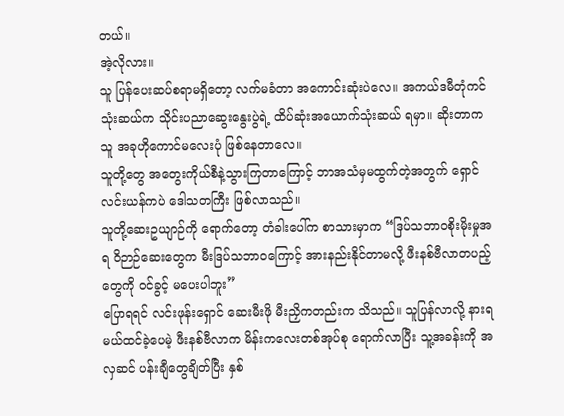တယ်။
အဲ့လိုလား။
သူ ပြန်ပေးဆပ်စရာမရှိတော့ လက်မခံတာ အကောင်းဆုံးပဲလေ။ အကယ်ဒမီတုံကင်သုံးဆယ်က သိုင်းပညာဆွေးနွေးပွဲရဲ့ ထိပ်ဆုံးအယောက်သုံးဆယ် ရမှာ။ ဆိုးတာက သူ အခုဟိုကောင်မလေးပုံ ဖြစ်နေတာလေ။
သူတို့တွေ အတွေးကိုယ်စီနဲ့သွားကြတာကြောင့် ဘာအသံမှမထွက်တဲ့အတွက် ရှောင်လင်းယန်ကပဲ ဒေါသတကြီး ဖြစ်လာသည်။
သူတို့ဆေးဥယျာဉ်ကို ရောက်တော့ တံခါးပေါ်က စာသားမှာက “ဒြပ်သဘာဝစိုးမိုးမှုအရ ဝိဉာဉ်ဆေးတွေက မီးဒြပ်သဘာဝကြောင့် အားနည်းနိုင်တာမလို့ ဖီးနစ်ဗီလာတပည့်တွေကို ဝင်ခွင့် မပေးပါဘူး”
ပြောရရင် လင်းဖုန်းရှောင် ဆေးမီးဖို မီးညှိကတည်းက သိသည်။ သူပြန်လာလို့ နားရမယ်ထင်ခဲ့ပေမဲ့ ဖီးနစ်ဗီလာက မိန်းကလေးတစ်အုပ်စု ရောက်လာပြီး သူ့အခန်းကို အလှဆင် ပန်းချီတွေချိတ်ပြီး နှစ်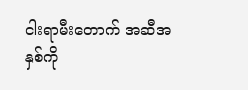ငါးရာမီးတောက် အဆီအနှစ်ကို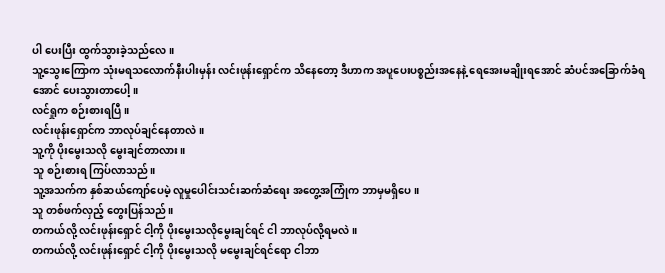ပါ ပေးပြီး ထွက်သွားခဲ့သည်လေ။
သူ့သွေးကြောက သုံးမရသလောက်နီးပါးမှန်း လင်းဖုန်းရှောင်က သိနေတော့ ဒီဟာက အပူပေးပစ္စည်းအနေနဲ့ ရေအေးမချိုးရအောင် ဆံပင်အခြောက်ခံရအောင် ပေးသွားတာပေါ့။
လင်ရှုက စဉ်းစားရပြီ။
လင်းဖုန်းရှောင်က ဘာလုပ်ချင်နေတာလဲ။
သူ့ကို ပိုးမွေးသလို မွေးချင်တာလား။
သူ စဉ်းစားရ ကြပ်လာသည်။
သူ့အသက်က နှစ်ဆယ်ကျော်ပေမဲ့ လူမှုပေါင်းသင်းဆက်ဆံရေး အတွေ့အကြုံက ဘာမှမရှိပေ။
သူ တစ်ဖက်လှည့် တွေးပြန်သည်။
တကယ်လို့ လင်းဖုန်းရှောင် ငါ့ကို ပိုးမွေးသလိုမွေးချင်ရင် ငါ ဘာလုပ်လို့ရမလဲ။
တကယ်လို့ လင်းဖုန်းရှောင် ငါ့ကို ပိုးမွေးသလို မမွေးချင်ရင်ရော ငါဘာ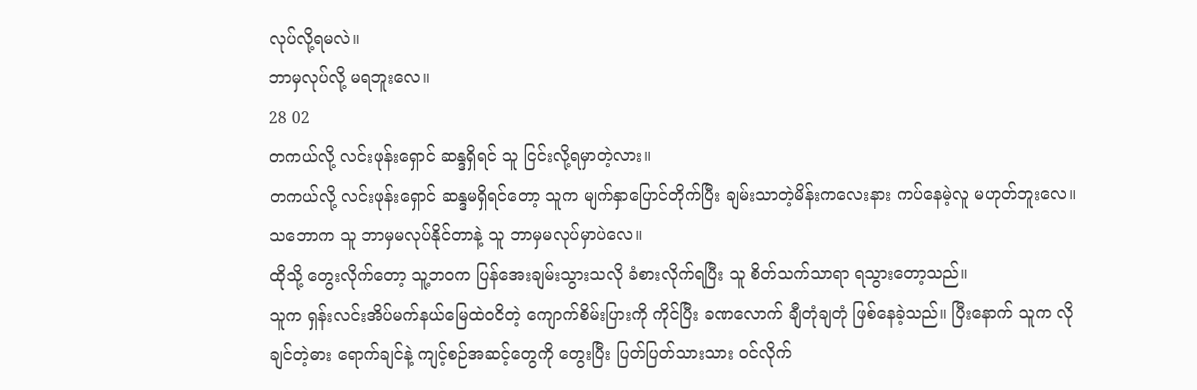လုပ်လို့ရမလဲ။
ဘာမှလုပ်လို့ မရဘူးလေ။
28 02
တကယ်လို့ လင်းဖုန်းရှောင် ဆန္ဒရှိရင် သူ ငြင်းလို့ရမှာတဲ့လား။
တကယ်လို့ လင်းဖုန်းရှောင် ဆန္ဒမရှိရင်တော့ သူက မျက်နှာပြောင်တိုက်ပြီး ချမ်းသာတဲ့မိန်းကလေးနား ကပ်နေမဲ့လူ မဟုတ်ဘူးလေ။
သဘောက သူ ဘာမှမလုပ်နိုင်တာနဲ့ သူ ဘာမှမလုပ်မှာပဲလေ။
ထိုသို့ တွေးလိုက်တော့ သူ့ဘဝက ပြန်အေးချမ်းသွားသလို ခံစားလိုက်ရပြီး သူ စိတ်သက်သာရာ ရသွားတော့သည်။
သူက ရှန်းလင်းအိပ်မက်နယ်မြေထဲဝငိတဲ့ ကျောက်စိမ်းပြားကို ကိုင်ပြီး ခဏလောက် ချီတုံချတုံ ဖြစ်နေခဲ့သည်။ ပြီးနောက် သူက လိုချင်တဲ့ဓား ရောက်ချင်နဲ့ ကျင့်စဉ်အဆင့်တွေကို တွေးပြီး ပြတ်ပြတ်သားသား ဝင်လိုက်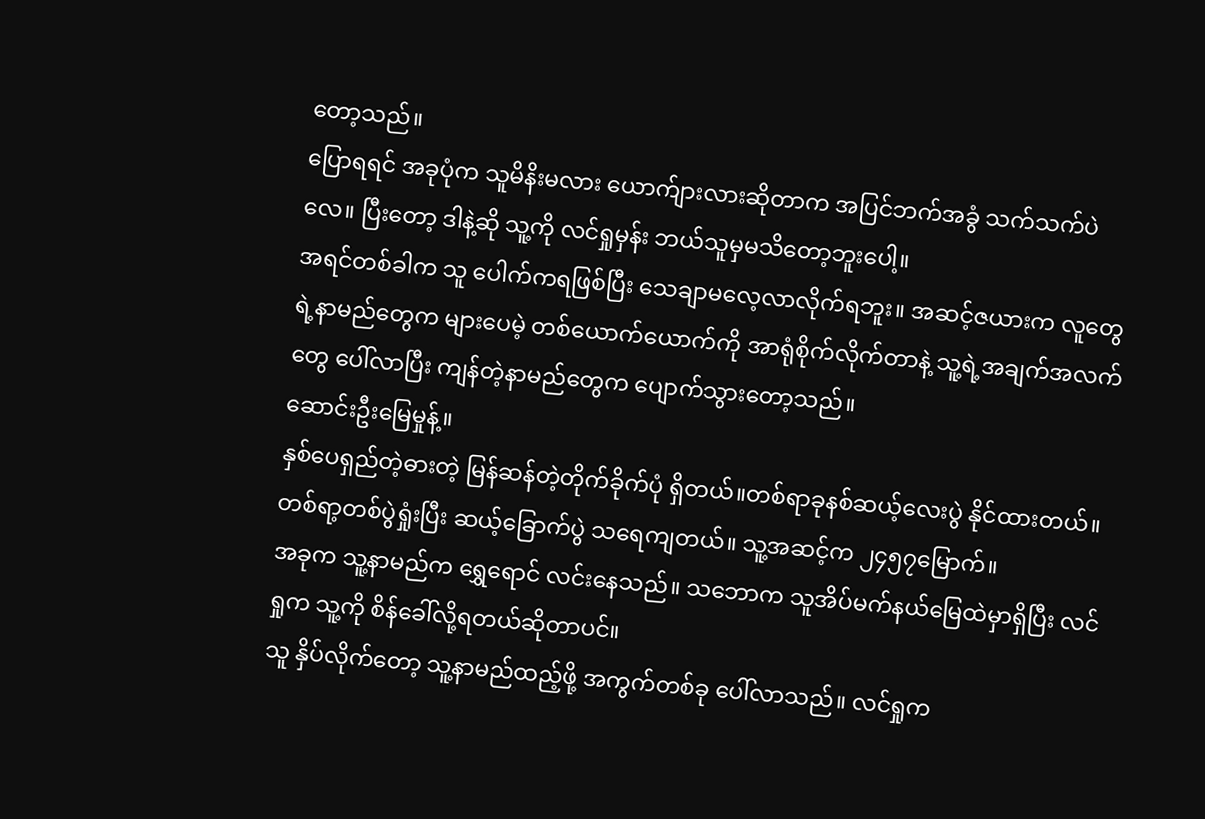တော့သည်။
ပြောရရင် အခုပုံက သူမိနိးမလား ယောက်ျားလားဆိုတာက အပြင်ဘက်အခွံ သက်သက်ပဲလေ။ ပြီးတော့ ဒါနဲ့ဆို သူ့ကို လင်ရှုမှန်း ဘယ်သူမှမသိတော့ဘူးပေါ့။
အရင်တစ်ခါက သူ ပေါက်ကရဖြစ်ပြီး သေချာမလေ့လာလိုက်ရဘူး။ အဆင့်ဇယားက လူတွေရဲ့နာမည်တွေက များပေမဲ့ တစ်ယောက်ယောက်ကို အာရုံစိုက်လိုက်တာနဲ့ သူ့ရဲ့အချက်အလက်တွေ ပေါ်လာပြီး ကျန်တဲ့နာမည်တွေက ပျောက်သွားတော့သည်။
ဆောင်းဦးမြေမှုန့်။
နှစ်ပေရှည်တဲ့ဓားတဲ့ မြန်ဆန်တဲ့တိုက်ခိုက်ပုံ ရှိတယ်။တစ်ရာခုနစ်ဆယ့်လေးပွဲ နိုင်ထားတယ်။ တစ်ရာ့တစ်ပွဲရှုံးပြီး ဆယ့်ခြောက်ပွဲ သရေကျတယ်။ သူ့အဆင့်က ၂၄၅၇မြောက်။
အခုက သူ့နာမည်က ရွှေရောင် လင်းနေသည်။ သဘောက သူအိပ်မက်နယ်မြေထဲမှာရှိပြီး လင်ရှုက သူ့ကို စိန်ခေါ်လို့ရတယ်ဆိုတာပင်။
သူ နှိပ်လိုက်တော့ သူ့နာမည်ထည့်ဖို့ အကွက်တစ်ခု ပေါ်လာသည်။ လင်ရှုက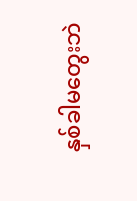နှစ်ခါမတွေးဘဲ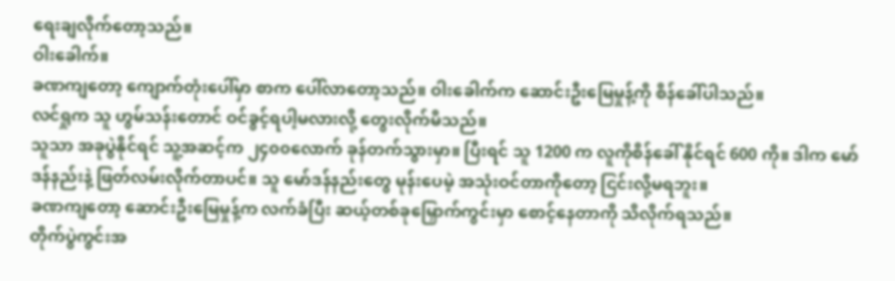ရေးချလိုက်တော့သည်။
ဝါးခေါက်။
ခဏကျတော့ ကျောက်တုံးပေါ်မှာ စာက ပေါ်လာတော့သည်။ ဝါးခေါက်က ဆောင်းဦးမြေမှုန့်ကို စိန်ခေါ်ပါသည်။
လင်ရှုက သူ ဟွမ်သန်းတောင် ဝင်ခွင့်ရပါ့မလားလို့ တွေးလိုက်မိသည်။
သူသာ အခုပွဲနိုင်ရင် သူ့အဆင့်က ၂၄၀၀လောက် ခုန်တက်သွားမှာ။ ပြီးရင် သူ 1200 က လူကိုစိန်ခေါ် နိုင်ရင် 600 ကို။ ဒါက မော်ဒန်နည်းနဲ့ ဖြတ်လမ်းလိုက်တာပင်။ သူ မော်ဒန်နည်းတွေ မုန်းပေမဲ့ အသုံးဝင်တာကိုတော့ ငြင်းလို့မရဘူး။
ခဏကျတော့ ဆောင်းဦးမြေမှုန့်က လက်ခံပြီး ဆယ့်တစ်ခုမြှောက်ကွင်းမှာ စောင့်နေတာကို သိလိုက်ရသည်။
တိုက်ပွဲကွင်းအ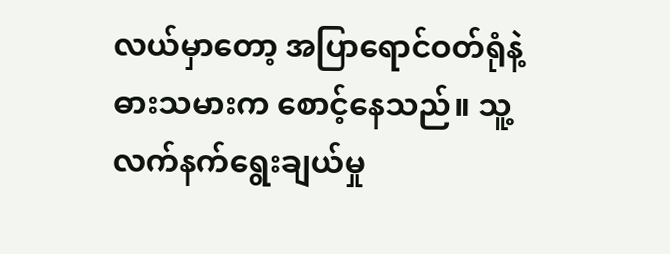လယ်မှာတော့ အပြာရောင်ဝတ်ရုံနဲ့ ဓားသမားက စောင့်နေသည်။ သူ့လက်နက်ရွေးချယ်မှု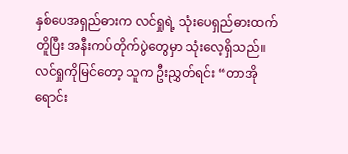နှစ်ပေအရှည်ဓားက လင်ရှုရဲ့ သုံးပေရှည်ဓားထက်တိူပြီး အနီးကပ်တိုက်ပွဲတွေမှာ သုံးလေ့ရှိသည်။
လင်ရှုကိုမြင်တော့ သူက ဦးညွှတ်ရင်း “တာအိုရောင်း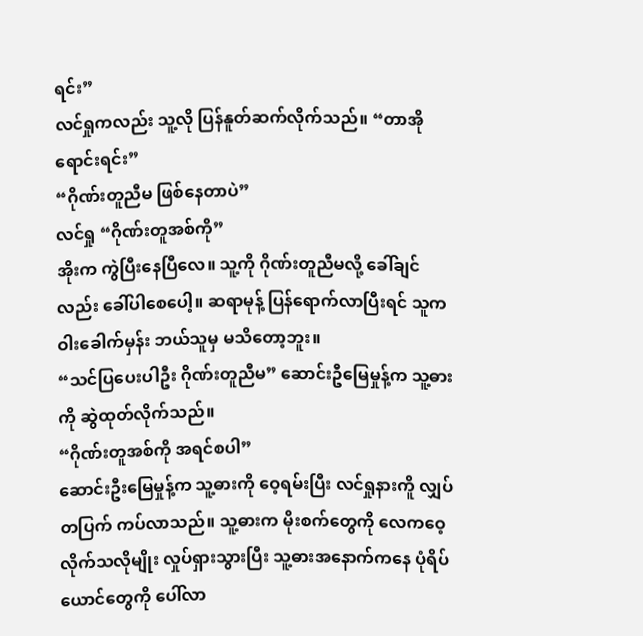ရင်း”
လင်ရှုကလည်း သူ့လို ပြန်နူတ်ဆက်လိုက်သည်။ “တာအိုရောင်းရင်း”
“ဂိုဏ်းတူညီမ ဖြစ်နေတာပဲ”
လင်ရှု “ဂိုဏ်းတူအစ်ကို”
အိုးက ကွဲပြီးနေပြီလေ။ သူ့ကို ဂိုဏ်းတူညီမလို့ ခေါ်ချင်လည်း ခေါ်ပါစေပေါ့။ ဆရာမုန့် ပြန်ရောက်လာပြီးရင် သူက ဝါးခေါက်မှန်း ဘယ်သူမှ မသိတော့ဘူး။
“သင်ပြပေးပါဦး ဂိုဏ်းတူညီမ” ဆောင်းဦမြေမှုန့်က သူ့ဓားကို ဆွဲထုတ်လိုက်သည်။
“ဂိုဏ်းတူအစ်ကို အရင်စပါ”
ဆောင်းဦးမြေမှုန့်က သူ့ဓားကို ဝေ့ရမ်းပြီး လင်ရှုနားကိူ လျှပ်တပြက် ကပ်လာသည်။ သူ့ဓားက မိုးစက်တွေကို လေကဝေ့လိုက်သလိုမျိုး လှုပ်ရှားသွားပြီး သူ့ဓားအနောက်ကနေ ပုံရိပ်ယောင်တွေကို ပေါ်လာ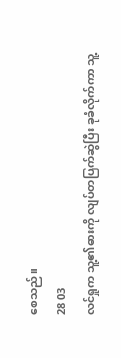စေသည်။
28 03
လင်ရှုက သူ့၏ဓားကို လျပ်တပြက်ဆွဲပြီး ခုခံလိုက်ကာ သူ့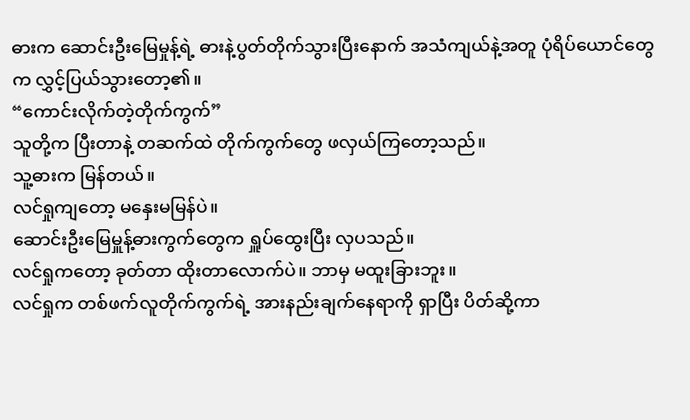ဓားက ဆောင်းဦးမြေမှုန့်ရဲ့ ဓားနဲ့ပွတ်တိုက်သွားပြီးနောက် အသံကျယ်နဲ့အတူ ပုံရိပ်ယောင်တွေက လွှင့်ပြယ်သွားတော့၏။
“ကောင်းလိုက်တဲ့တိုက်ကွက်”
သူတို့က ပြီးတာနဲ့ တဆက်ထဲ တိုက်ကွက်တွေ ဖလှယ်ကြတော့သည်။
သူ့ဓားက မြန်တယ်။
လင်ရှုကျတော့ မနှေးမမြန်ပဲ။
ဆောင်းဦးမြေမှူန့်ဓားကွက်တွေက ရှူပ်ထွေးပြီး လှပသည်။
လင်ရှုကတော့ ခုတ်တာ ထိုးတာလောက်ပဲ။ ဘာမှ မထူးခြားဘူး။
လင်ရှုက တစ်ဖက်လူတိုက်ကွက်ရဲ့ အားနည်းချက်နေရာကို ရှာပြီး ပိတ်ဆို့ကာ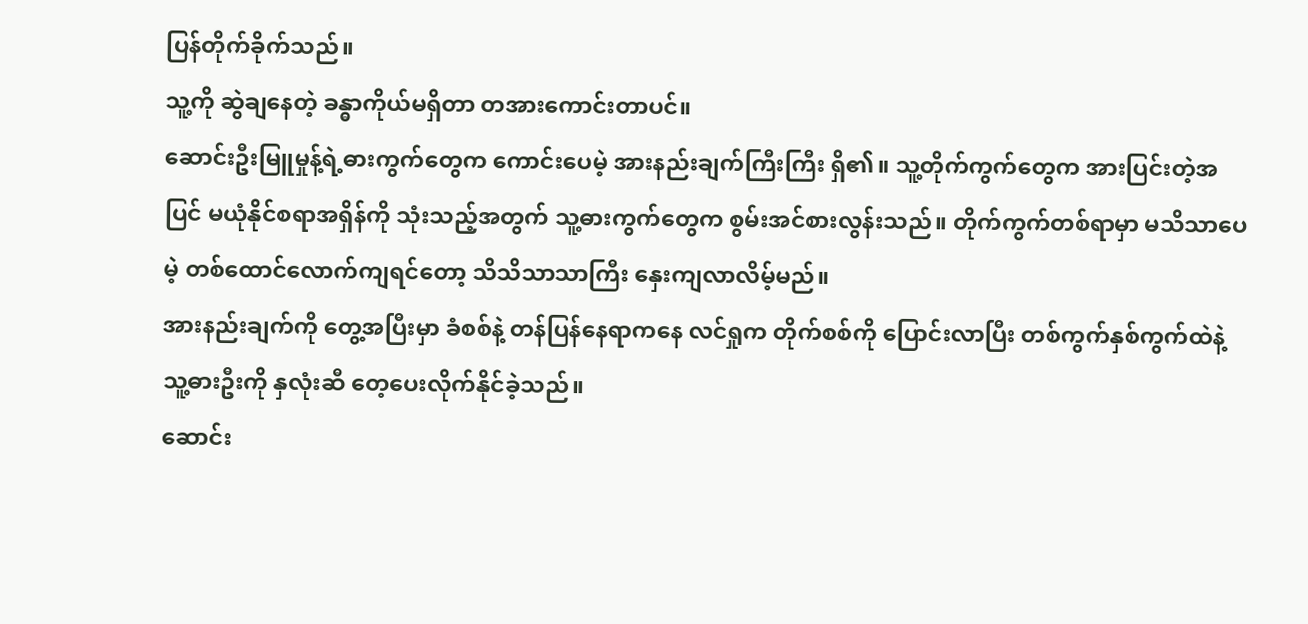ပြန်တိုက်ခိုက်သည်။
သူ့ကို ဆွဲချနေတဲ့ ခန္ဓာကိုယ်မရှိတာ တအားကောင်းတာပင်။
ဆောင်းဦးမြူမှုန့်ရဲ့ဓားကွက်တွေက ကောင်းပေမဲ့ အားနည်းချက်ကြီးကြီး ရှိ၏။ သူ့တိုက်ကွက်တွေက အားပြင်းတဲ့အပြင် မယုံနိုင်စရာအရှိန်ကို သုံးသည့်အတွက် သူ့ဓားကွက်တွေက စွမ်းအင်စားလွန်းသည်။ တိုက်ကွက်တစ်ရာမှာ မသိသာပေမဲ့ တစ်ထောင်လောက်ကျရင်တော့ သိသိသာသာကြီး နှေးကျလာလိမ့်မည်။
အားနည်းချက်ကို တွေ့အပြီးမှာ ခံစစ်နဲ့ တန်ပြန်နေရာကနေ လင်ရှုက တိုက်စစ်ကို ပြောင်းလာပြီး တစ်ကွက်နှစ်ကွက်ထဲနဲ့ သူ့ဓားဦးကို နှလုံးဆီ တေ့ပေးလိုက်နိုင်ခဲ့သည်။
ဆောင်း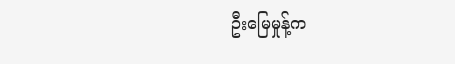ဦးမြေမှုန့်က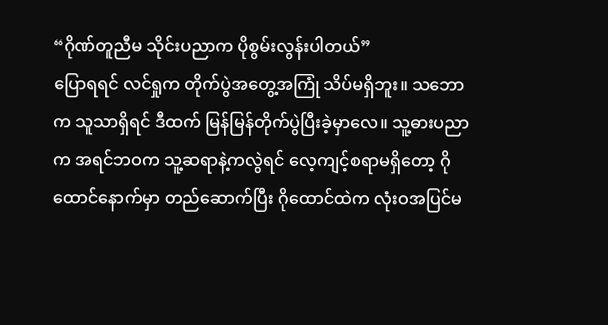“ဂိုဏ်တူညီမ သိုင်းပညာက ပိုစွမ်းလွန်းပါတယ်”
ပြောရရင် လင်ရှုက တိုက်ပွဲအတွေ့အကြုံ သိပ်မရှိဘူး။ သဘောက သူသာရှိရင် ဒီထက် မြန်မြန်တိုက်ပွဲပြီးခဲ့မှာလေ။ သူ့ဓားပညာက အရင်ဘဝက သူ့ဆရာနဲ့ကလွဲရင် လေ့ကျင့်စရာမရှိတော့ ဂိုထောင်နောက်မှာ တည်ဆောက်ပြီး ဂိုထောင်ထဲက လုံးဝအပြင်မ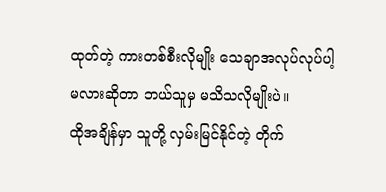ထုတ်တဲ့ ကားတစ်စီးလိုမျိုး သေချာအလုပ်လုပ်ပါ့မလားဆိုတာ ဘယ်သူမှ မသိသလိုမျိုးပဲ။
ထိုအချိန်မှာ သူတို့ လှမ်းမြင်နိုင်တဲ့ တိုက်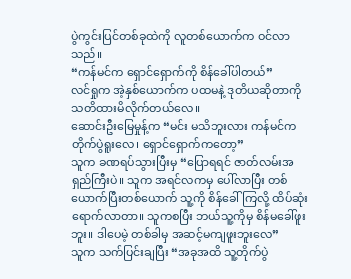ပွဲကွင်းပြင်တစ်ခုထဲကို လူတစ်ယောက်က ဝင်လာသည်။
“ကန်မင်က ရှောင်ရှောက်ကို စိန်ခေါ်ပါတယ်”
လင်ရှုက အဲ့နှစ်ယောက်က ပထမနဲ့ ဒုတိယဆိုတာကို သတိထားမိလိုက်တယ်လေ။
ဆောင်းဦးမြေမှုန့်က “မင်း မသိဘူးလား ကန်မင်က တိုက်ပွဲရူးလေ၊ ရှောင်ရှောက်ကတော့”
သူက ခဏရပ်သွားပြီးမှ “ပြောရရင် ဇာတ်လမ်းအရှည်ကြီးပဲ။ သူက အရင်လကမှ ပေါ်လာပြီး တစ်ယောက်ပြီးတစ်ယောက် သူ့ကို စိန်ခေါ်ကြလို့ ထိပ်ဆုံးရောက်လာတာ။ သူကစပြီး ဘယ်သူ့ကိုမှ စိန်မခေါ်ဖူးဘူး။ ဒါပေမဲ့ တစ်ခါမှ အဆင့်မကျဖူးဘူးလေ”
သူက သက်ပြင်းချပြီး “အခုအထိ သူ့တိုက်ပွဲ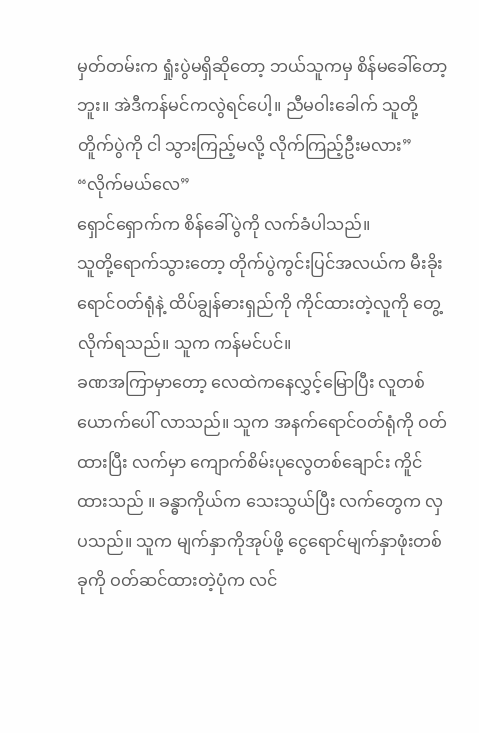မှတ်တမ်းက ရှုံးပွဲမရှိဆိုတော့ ဘယ်သူကမှ စိန်မခေါ်တော့ဘူး။ အဲဒီကန်မင်ကလွဲရင်ပေါ့။ ညီမဝါးခေါက် သူတို့တိူက်ပွဲကို ငါ သွားကြည့်မလို့ လိုက်ကြည့်ဦးမလား”
“လိုက်မယ်လေ”
ရှောင်ရှောက်က စိန်ခေါ်ပွဲကို လက်ခံပါသည်။
သူတို့ရောက်သွားတော့ တိုက်ပွဲကွင်းပြင်အလယ်က မီးခိုးရောင်ဝတ်ရုံနဲ့ ထိပ်ချွန်ဓားရှည်ကို ကိုင်ထားတဲ့လူကို တွေ့လိုက်ရသည်။ သူက ကန်မင်ပင်။
ခဏအကြာမှာတော့ လေထဲကနေလွှင့်မြောပြီး လူတစ်ယောက်ပေါ် လာသည်။ သူက အနက်ရောင်ဝတ်ရုံကို ဝတ်ထားပြီး လက်မှာ ကျောက်စိမ်းပုလွေတစ်ချောင်း ကိူင်ထားသည် ။ ခန္ဓာကိုယ်က သေးသွယ်ပြီး လက်တွေက လှပသည်။ သူက မျက်နှာကိုအုပ်ဖို့ ငွေရောင်မျက်နှာဖုံးတစ်ခုကို ဝတ်ဆင်ထားတဲ့ပုံက လင်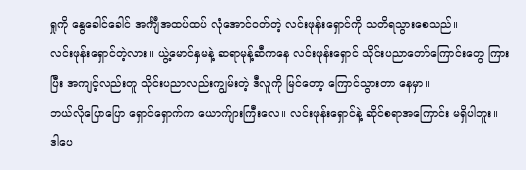ရှုကို နွေခေါင်ခေါင် အင်္ကျီအထပ်ထပ် လုံအောင်ဝတ်တဲ့ လင်းဖုန်းရှောင်ကို သတိရသွားစေသည်။
လင်းဖုန်းရှောင်တဲ့လား။ ယွဲ့မောင်နှမနဲ့ ဆရာမုန့်ဆီကနေ လင်းဖုန်းရှောင် သိုင်းပညာတော်ကြောင်းတွေ ကြားပြီး အကျင့်လည်းတူ သိုင်းပညာလည်းကျွမ်းတဲ့ ဒီလူကို မြင်တော့ ကြောင်သွားတာ နေမှာ။
ဘယ်လိုပြောပြော ရှောင်ရှောက်က ယောက်ျားကြီးလေ။ လင်းဖုန်းရှောင်နဲ့ ဆိုင်စရာအကြောင်း မရှိပါဘူး။
ဒါပေ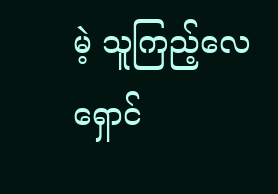မဲ့ သူကြည့်လေ ရှောင်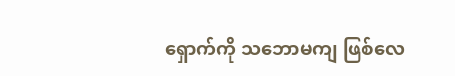ရှောက်ကို သဘောမကျ ဖြစ်လေ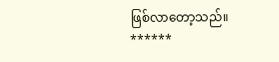ဖြစ်လာတော့သည်။
******